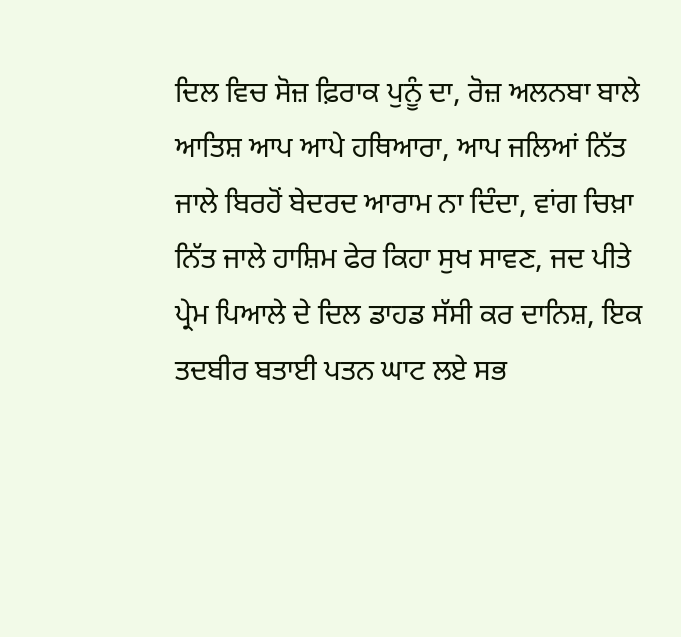ਦਿਲ ਵਿਚ ਸੋਜ਼ ਫ਼ਿਰਾਕ ਪੁਨੂੰ ਦਾ, ਰੋਜ਼ ਅਲਨਬਾ ਬਾਲੇ ਆਤਿਸ਼ ਆਪ ਆਪੇ ਹਥਿਆਰਾ, ਆਪ ਜਲਿਆਂ ਨਿੱਤ ਜਾਲੇ ਬਿਰਹੋਂ ਬੇਦਰਦ ਆਰਾਮ ਨਾ ਦਿੰਦਾ, ਵਾਂਗ ਚਿਖ਼ਾ ਨਿੱਤ ਜਾਲੇ ਹਾਸ਼ਿਮ ਫੇਰ ਕਿਹਾ ਸੁਖ ਸਾਵਣ, ਜਦ ਪੀਤੇ ਪ੍ਰੇਮ ਪਿਆਲੇ ਦੇ ਦਿਲ ਡਾਹਡ ਸੱਸੀ ਕਰ ਦਾਨਿਸ਼, ਇਕ ਤਦਬੀਰ ਬਤਾਈ ਪਤਨ ਘਾਟ ਲਏ ਸਭ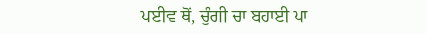ਪਈਵ ਥੋਂ, ਚੁੰਗੀ ਚਾ ਬਹਾਈ ਪਾ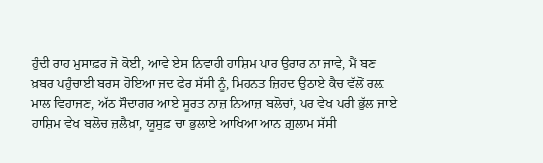ਹੁੰਦੀ ਰਾਹ ਮੁਸਾਫ਼ਰ ਜੋ ਕੋਈ, ਆਵੇ ਏਸ ਨਿਵਾਹੀ ਹਾਸ਼ਿਮ ਪਾਰ ਉਰਾਰ ਨਾ ਜਾਵੇ, ਮੈਂ ਬਣ ਖ਼ਬਰ ਪਹੁੰਚਾਈ ਬਰਸ ਹੋਇਆ ਜਦ ਫੇਰ ਸੱਸੀ ਨੂੰ, ਮਿਹਨਤ ਜ਼ਿਹਦ ਉਠਾਏ ਕੈਚ ਵੱਲੋਂ ਰਲ਼ ਮਾਲ ਵਿਹਾਜਣ, ਅੱਠ ਸੌਦਾਗਰ ਆਏ ਸੂਰਤ ਨਾਜ਼ ਨਿਆਜ਼ ਬਲੋਚਾਂ, ਪਰ ਵੇਖ ਪਰੀ ਭੁੱਲ ਜਾਏ ਹਾਸ਼ਿਮ ਵੇਖ ਬਲੋਚ ਜ਼ਲੈਖ਼ਾ, ਯੂਸੁਫ਼ ਚਾ ਭੁਲਾਏ ਆਖਿਆ ਆਨ ਗ਼ੁਲਾਮ ਸੱਸੀ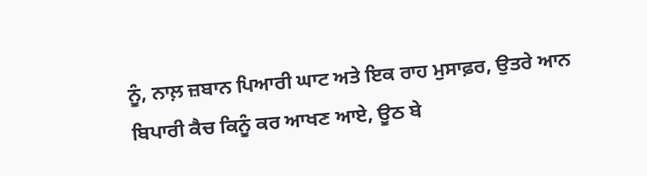ਨੂੰ, ਨਾਲ਼ ਜ਼ਬਾਨ ਪਿਆਰੀ ਘਾਟ ਅਤੇ ਇਕ ਰਾਹ ਮੁਸਾਫ਼ਰ, ਉਤਰੇ ਆਨ ਬਿਪਾਰੀ ਕੈਚ ਕਿਨੂੰ ਕਰ ਆਖਣ ਆਏ, ਊਠ ਬੇ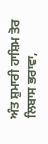ਅੰਤ ਸ਼ੁਮਾਰੀ ਹਾਸ਼ਿਮ ਤੋਰ ਲਿਬਾਸ ਭਰਾਵਾ,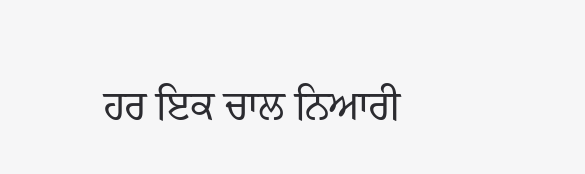ਹਰ ਇਕ ਚਾਲ ਨਿਆਰੀ